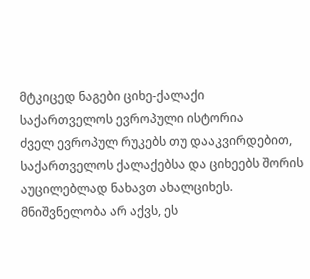მტკიცედ ნაგები ციხე-ქალაქი
საქართველოს ევროპული ისტორია
ძველ ევროპულ რუკებს თუ დააკვირდებით, საქართველოს ქალაქებსა და ციხეებს შორის აუცილებლად ნახავთ ახალციხეს. მნიშვნელობა არ აქვს, ეს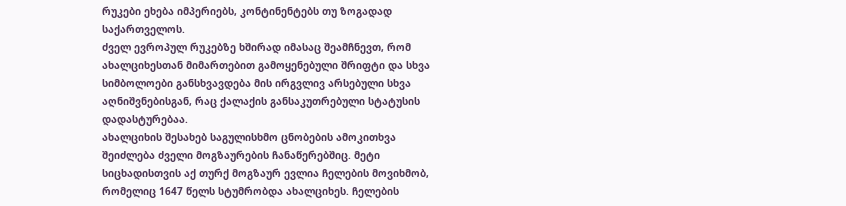რუკები ეხება იმპერიებს, კონტინენტებს თუ ზოგადად საქართველოს.
ძველ ევროპულ რუკებზე ხშირად იმასაც შეამჩნევთ, რომ ახალციხესთან მიმართებით გამოყენებული შრიფტი და სხვა სიმბოლოები განსხვავდება მის ირგვლივ არსებული სხვა აღნიშვნებისგან, რაც ქალაქის განსაკუთრებული სტატუსის დადასტურებაა.
ახალციხის შესახებ საგულისხმო ცნობების ამოკითხვა შეიძლება ძველი მოგზაურების ჩანაწერებშიც. მეტი სიცხადისთვის აქ თურქ მოგზაურ ევლია ჩელების მოვიხმობ, რომელიც 1647 წელს სტუმრობდა ახალციხეს. ჩელების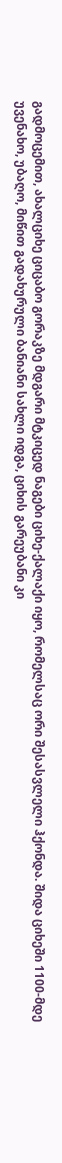გადმოცემით, ახალციხე ციცაბო გორაკზე მდგარი მტკიცედ ნაგები ციხე-ქალაქი იყო, რომელსაც ორი შესასვლელი ჰქონდა. შიდა ციხეში 1100-მდე უვენახო, უბაღო, მიწით გადახურული ბანიანი სახლი იდგა, ციხის გარეუბანი კი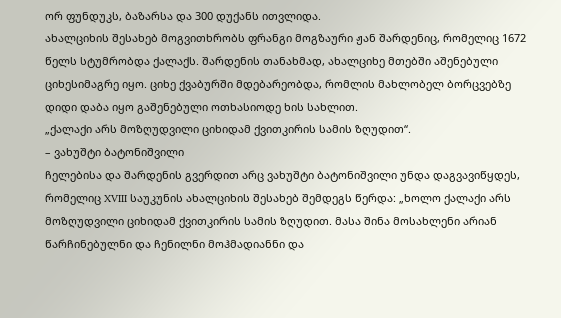ორ ფუნდუკს, ბაზარსა და 300 დუქანს ითვლიდა.
ახალციხის შესახებ მოგვითხრობს ფრანგი მოგზაური ჟან შარდენიც, რომელიც 1672 წელს სტუმრობდა ქალაქს. შარდენის თანახმად, ახალციხე მთებში აშენებული ციხესიმაგრე იყო. ციხე ქვაბურში მდებარეობდა, რომლის მახლობელ ბორცვებზე დიდი დაბა იყო გაშენებული ოთხასიოდე ხის სახლით.
„ქალაქი არს მოზღუდვილი ციხიდამ ქვითკირის სამის ზღუდით“.
– ვახუშტი ბატონიშვილი
ჩელებისა და შარდენის გვერდით არც ვახუშტი ბატონიშვილი უნდა დაგვავიწყდეს, რომელიც XVIII საუკუნის ახალციხის შესახებ შემდეგს წერდა: „ხოლო ქალაქი არს მოზღუდვილი ციხიდამ ქვითკირის სამის ზღუდით. მასა შინა მოსახლენი არიან წარჩინებულნი და ჩენილნი მოჰმადიანნი და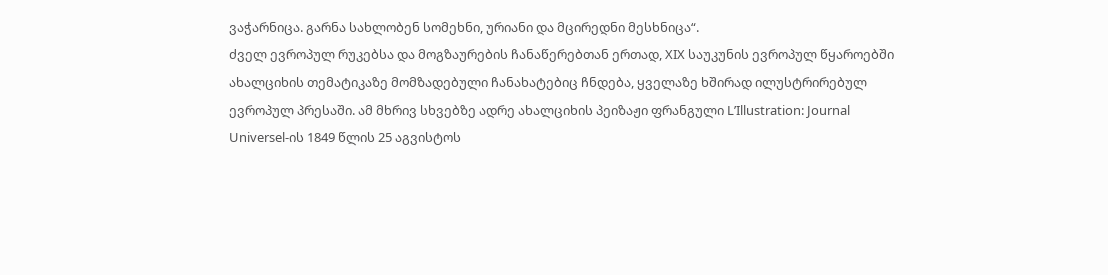ვაჭარნიცა. გარნა სახლობენ სომეხნი, ურიანი და მცირედნი მესხნიცა“.
ძველ ევროპულ რუკებსა და მოგზაურების ჩანაწერებთან ერთად, XIX საუკუნის ევროპულ წყაროებში ახალციხის თემატიკაზე მომზადებული ჩანახატებიც ჩნდება, ყველაზე ხშირად ილუსტრირებულ ევროპულ პრესაში. ამ მხრივ სხვებზე ადრე ახალციხის პეიზაჟი ფრანგული L’Illustration: Journal Universel-ის 1849 წლის 25 აგვისტოს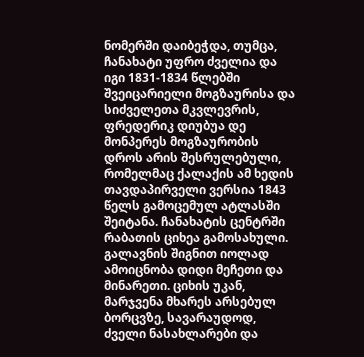ნომერში დაიბეჭდა, თუმცა, ჩანახატი უფრო ძველია და იგი 1831-1834 წლებში შვეიცარიელი მოგზაურისა და სიძველეთა მკვლევრის, ფრედერიკ დიუბუა დე მონპერეს მოგზაურობის დროს არის შესრულებული, რომელმაც ქალაქის ამ ხედის თავდაპირველი ვერსია 1843 წელს გამოცემულ ატლასში შეიტანა. ჩანახატის ცენტრში რაბათის ციხეა გამოსახული. გალავნის შიგნით იოლად ამოიცნობა დიდი მეჩეთი და მინარეთი. ციხის უკან, მარჯვენა მხარეს არსებულ ბორცვზე, სავარაუდოდ, ძველი ნასახლარები და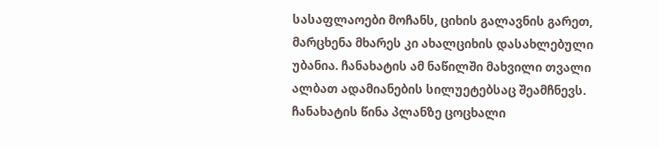სასაფლაოები მოჩანს, ციხის გალავნის გარეთ, მარცხენა მხარეს კი ახალციხის დასახლებული უბანია. ჩანახატის ამ ნაწილში მახვილი თვალი ალბათ ადამიანების სილუეტებსაც შეამჩნევს. ჩანახატის წინა პლანზე ცოცხალი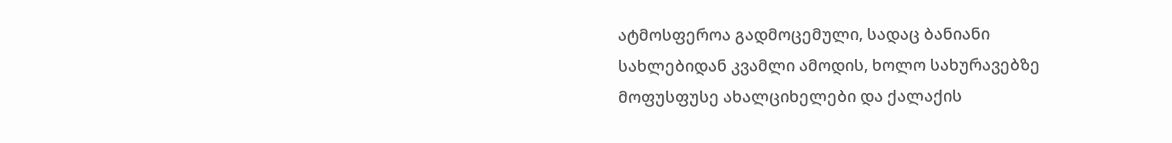ატმოსფეროა გადმოცემული, სადაც ბანიანი სახლებიდან კვამლი ამოდის, ხოლო სახურავებზე მოფუსფუსე ახალციხელები და ქალაქის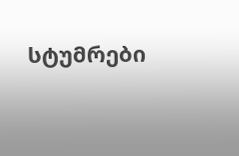სტუმრები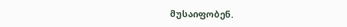მუსაიფობენ.